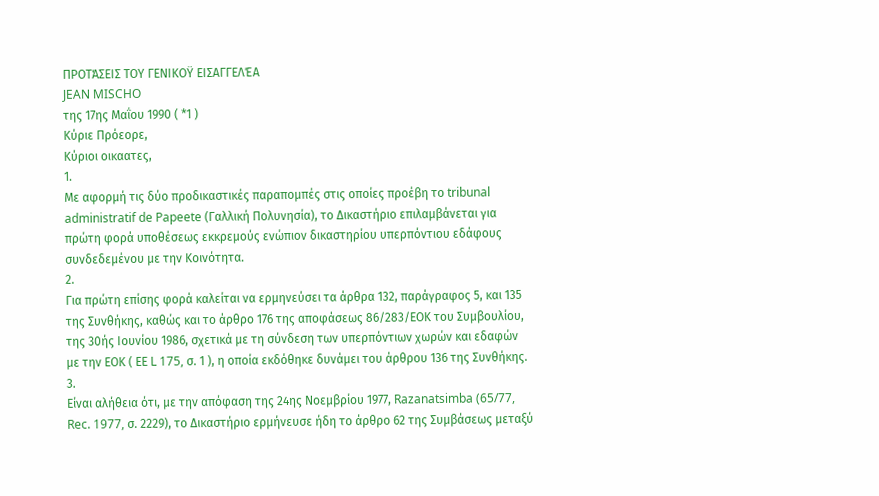ΠΡΟΤΆΣΕΙΣ ΤΟΥ ΓΕΝΙΚΟΫ ΕΙΣΑΓΓΕΛΈΑ
JEAN MISCHO
της 17ης Μαΐου 1990 ( *1 )
Κύριε Πρόεορε,
Κύριοι οικαατες,
1.
Με αφορμή τις δύο προδικαστικές παραπομπές στις οποίες προέβη το tribunal administratif de Papeete (Γαλλική Πολυνησία), το Δικαστήριο επιλαμβάνεται για πρώτη φορά υποθέσεως εκκρεμούς ενώπιον δικαστηρίου υπερπόντιου εδάφους συνδεδεμένου με την Κοινότητα.
2.
Για πρώτη επίσης φορά καλείται να ερμηνεύσει τα άρθρα 132, παράγραφος 5, και 135 της Συνθήκης, καθώς και το άρθρο 176 της αποφάσεως 86/283/ΕΟΚ του Συμβουλίου, της 30ής Ιουνίου 1986, σχετικά με τη σύνδεση των υπερπόντιων χωρών και εδαφών με την ΕΟΚ ( ΕΕ L 175, σ. 1 ), η οποία εκδόθηκε δυνάμει του άρθρου 136 της Συνθήκης.
3.
Είναι αλήθεια ότι, με την απόφαση της 24ης Νοεμβρίου 1977, Razanatsimba (65/77, Rec. 1977, σ. 2229), το Δικαστήριο ερμήνευσε ήδη το άρθρο 62 της Συμβάσεως μεταξύ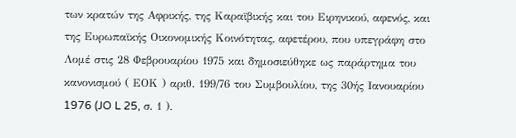των κρατών της Αφρικής, της Καραϊβικής και του Ειρηνικού, αφενός, και της Ευρωπαϊκής Οικονομικής Κοινότητας, αφετέρου, που υπεγράφη στο Λομέ στις 28 Φεβρουαρίου 1975 και δημοσιεύθηκε ως παράρτημα του κανονισμού ( ΕΟΚ ) αριθ. 199/76 του Συμβουλίου, της 30ής Ιανουαρίου 1976 (JO L 25, σ. 1 ).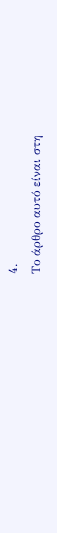4.
Το άρθρο αυτό είναι στη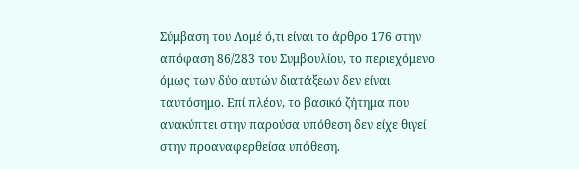Σύμβαση του Λομέ ό,τι είναι το άρθρο 176 στην απόφαση 86/283 του Συμβουλίου, το περιεχόμενο όμως των δύο αυτών διατάξεων δεν είναι ταυτόσημο. Επί πλέον, το βασικό ζήτημα που ανακύπτει στην παρούσα υπόθεση δεν είχε θιγεί στην προαναφερθείσα υπόθεση.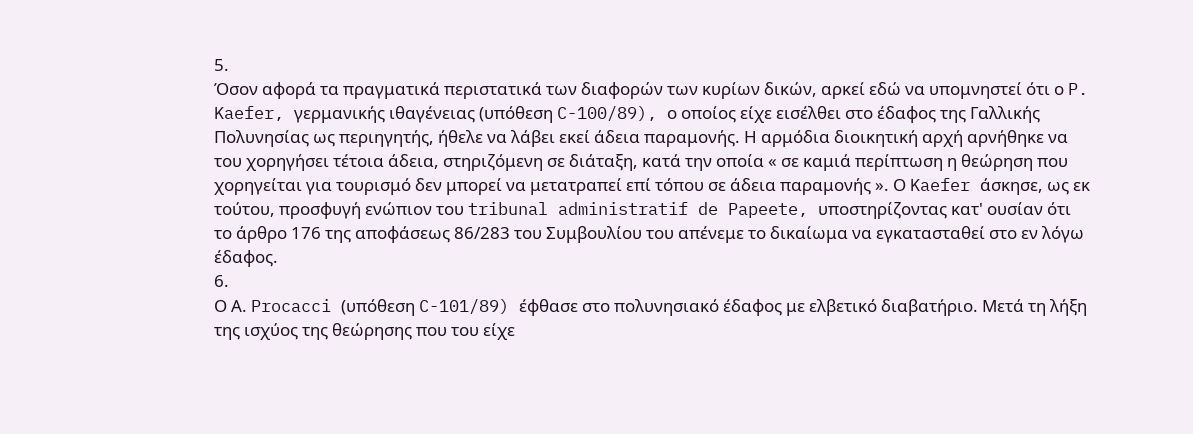5.
Όσον αφορά τα πραγματικά περιστατικά των διαφορών των κυρίων δικών, αρκεί εδώ να υπομνηστεί ότι ο P. Kaefer, γερμανικής ιθαγένειας (υπόθεση C-100/89), ο οποίος είχε εισέλθει στο έδαφος της Γαλλικής Πολυνησίας ως περιηγητής, ήθελε να λάβει εκεί άδεια παραμονής. Η αρμόδια διοικητική αρχή αρνήθηκε να του χορηγήσει τέτοια άδεια, στηριζόμενη σε διάταξη, κατά την οποία « σε καμιά περίπτωση η θεώρηση που χορηγείται για τουρισμό δεν μπορεί να μετατραπεί επί τόπου σε άδεια παραμονής ». Ο Kaefer άσκησε, ως εκ τούτου, προσφυγή ενώπιον του tribunal administratif de Papeete, υποστηρίζοντας κατ' ουσίαν ότι το άρθρο 176 της αποφάσεως 86/283 του Συμβουλίου του απένεμε το δικαίωμα να εγκατασταθεί στο εν λόγω έδαφος.
6.
Ο Α. Procacci (υπόθεση C-101/89) έφθασε στο πολυνησιακό έδαφος με ελβετικό διαβατήριο. Μετά τη λήξη της ισχύος της θεώρησης που του είχε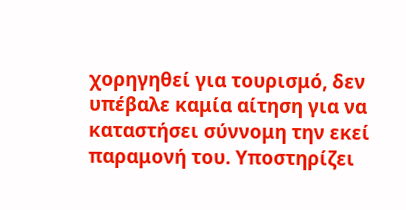χορηγηθεί για τουρισμό, δεν υπέβαλε καμία αίτηση για να καταστήσει σύννομη την εκεί παραμονή του. Υποστηρίζει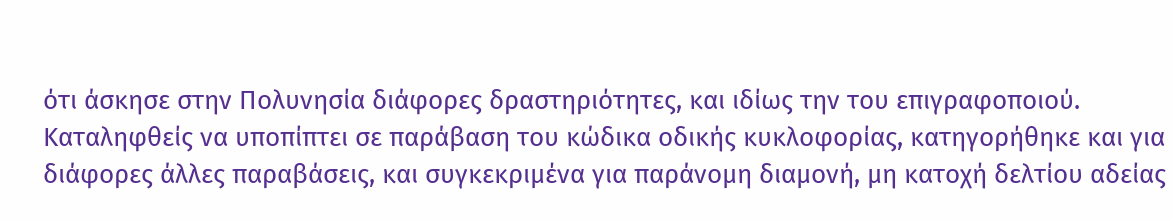ότι άσκησε στην Πολυνησία διάφορες δραστηριότητες, και ιδίως την του επιγραφοποιού. Καταληφθείς να υποπίπτει σε παράβαση του κώδικα οδικής κυκλοφορίας, κατηγορήθηκε και για διάφορες άλλες παραβάσεις, και συγκεκριμένα για παράνομη διαμονή, μη κατοχή δελτίου αδείας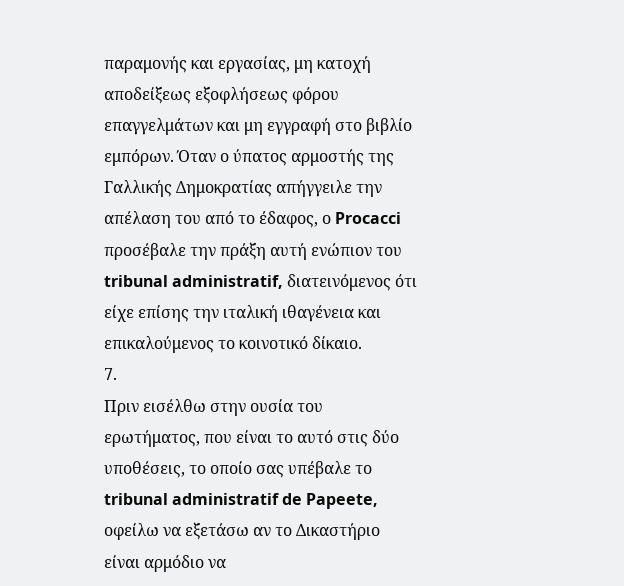παραμονής και εργασίας, μη κατοχή αποδείξεως εξοφλήσεως φόρου επαγγελμάτων και μη εγγραφή στο βιβλίο εμπόρων. Όταν ο ύπατος αρμοστής της Γαλλικής Δημοκρατίας απήγγειλε την απέλαση του από το έδαφος, ο Procacci προσέβαλε την πράξη αυτή ενώπιον του tribunal administratif, διατεινόμενος ότι είχε επίσης την ιταλική ιθαγένεια και επικαλούμενος το κοινοτικό δίκαιο.
7.
Πριν εισέλθω στην ουσία του ερωτήματος, που είναι το αυτό στις δύο υποθέσεις, το οποίο σας υπέβαλε το tribunal administratif de Papeete, οφείλω να εξετάσω αν το Δικαστήριο είναι αρμόδιο να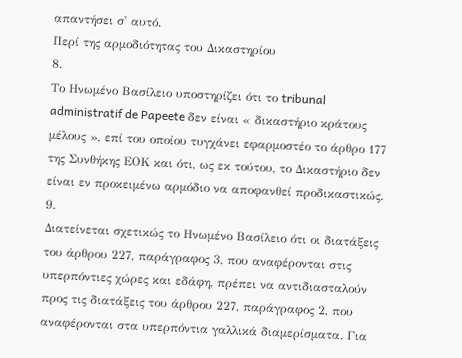απαντήσει σ' αυτό.
Περί της αρμοδιότητας του Δικαστηρίου
8.
Το Ηνωμένο Βασίλειο υποστηρίζει ότι το tribunal administratif de Papeete δεν είναι « δικαστήριο κράτους μέλους », επί του οποίου τυγχάνει εφαρμοστέο το άρθρο 177 της Συνθήκης ΕΟΚ και ότι, ως εκ τούτου, το Δικαστήριο δεν είναι εν προκειμένω αρμόδιο να αποφανθεί προδικαστικώς.
9.
Διατείνεται σχετικώς το Ηνωμένο Βασίλειο ότι οι διατάξεις του άρθρου 227, παράγραφος 3, που αναφέρονται στις υπερπόντιες χώρες και εδάφη, πρέπει να αντιδιασταλούν προς τις διατάξεις του άρθρου 227, παράγραφος 2, που αναφέρονται στα υπερπόντια γαλλικά διαμερίσματα. Για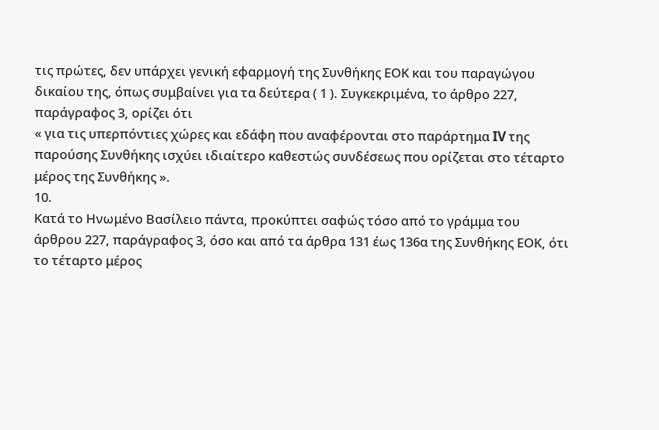τις πρώτες, δεν υπάρχει γενική εφαρμογή της Συνθήκης ΕΟΚ και του παραγώγου δικαίου της, όπως συμβαίνει για τα δεύτερα ( 1 ). Συγκεκριμένα, το άρθρο 227, παράγραφος 3, ορίζει ότι
« για τις υπερπόντιες χώρες και εδάφη που αναφέρονται στο παράρτημα IV της παρούσης Συνθήκης ισχύει ιδιαίτερο καθεστώς συνδέσεως που ορίζεται στο τέταρτο μέρος της Συνθήκης ».
10.
Κατά το Ηνωμένο Βασίλειο πάντα, προκύπτει σαφώς τόσο από το γράμμα του άρθρου 227, παράγραφος 3, όσο και από τα άρθρα 131 έως 136α της Συνθήκης ΕΟΚ, ότι το τέταρτο μέρος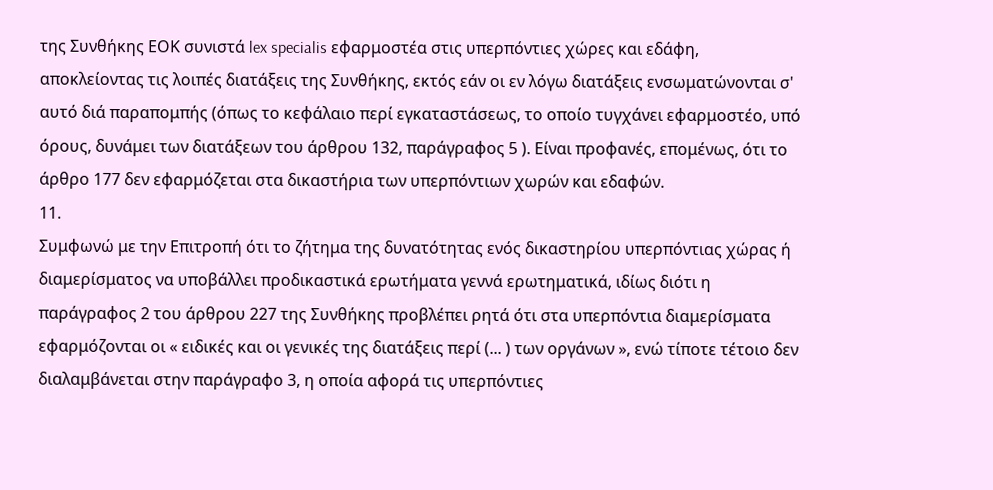της Συνθήκης ΕΟΚ συνιστά lex specialis εφαρμοστέα στις υπερπόντιες χώρες και εδάφη, αποκλείοντας τις λοιπές διατάξεις της Συνθήκης, εκτός εάν οι εν λόγω διατάξεις ενσωματώνονται σ' αυτό διά παραπομπής (όπως το κεφάλαιο περί εγκαταστάσεως, το οποίο τυγχάνει εφαρμοστέο, υπό όρους, δυνάμει των διατάξεων του άρθρου 132, παράγραφος 5 ). Είναι προφανές, επομένως, ότι το άρθρο 177 δεν εφαρμόζεται στα δικαστήρια των υπερπόντιων χωρών και εδαφών.
11.
Συμφωνώ με την Επιτροπή ότι το ζήτημα της δυνατότητας ενός δικαστηρίου υπερπόντιας χώρας ή διαμερίσματος να υποβάλλει προδικαστικά ερωτήματα γεννά ερωτηματικά, ιδίως διότι η παράγραφος 2 του άρθρου 227 της Συνθήκης προβλέπει ρητά ότι στα υπερπόντια διαμερίσματα εφαρμόζονται οι « ειδικές και οι γενικές της διατάξεις περί (... ) των οργάνων », ενώ τίποτε τέτοιο δεν διαλαμβάνεται στην παράγραφο 3, η οποία αφορά τις υπερπόντιες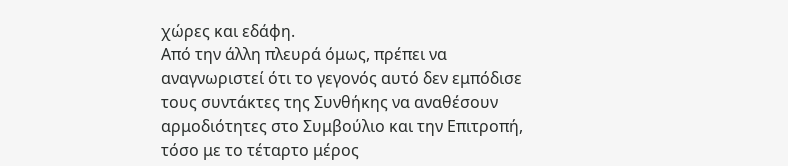χώρες και εδάφη.
Από την άλλη πλευρά όμως, πρέπει να αναγνωριστεί ότι το γεγονός αυτό δεν εμπόδισε τους συντάκτες της Συνθήκης να αναθέσουν αρμοδιότητες στο Συμβούλιο και την Επιτροπή, τόσο με το τέταρτο μέρος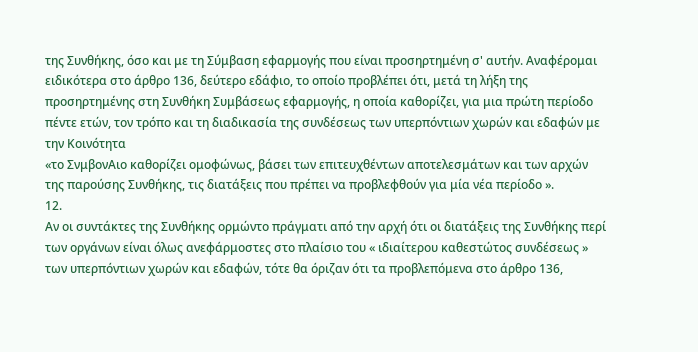της Συνθήκης, όσο και με τη Σύμβαση εφαρμογής που είναι προσηρτημένη σ' αυτήν. Αναφέρομαι ειδικότερα στο άρθρο 136, δεύτερο εδάφιο, το οποίο προβλέπει ότι, μετά τη λήξη της προσηρτημένης στη Συνθήκη Συμβάσεως εφαρμογής, η οποία καθορίζει, για μια πρώτη περίοδο πέντε ετών, τον τρόπο και τη διαδικασία της συνδέσεως των υπερπόντιων χωρών και εδαφών με την Κοινότητα
«το ΣνμβονΑιο καθορίζει ομοφώνως, βάσει των επιτευχθέντων αποτελεσμάτων και των αρχών της παρούσης Συνθήκης, τις διατάξεις που πρέπει να προβλεφθούν για μία νέα περίοδο ».
12.
Αν οι συντάκτες της Συνθήκης ορμώντο πράγματι από την αρχή ότι οι διατάξεις της Συνθήκης περί των οργάνων είναι όλως ανεφάρμοστες στο πλαίσιο του « ιδιαίτερου καθεστώτος συνδέσεως » των υπερπόντιων χωρών και εδαφών, τότε θα όριζαν ότι τα προβλεπόμενα στο άρθρο 136,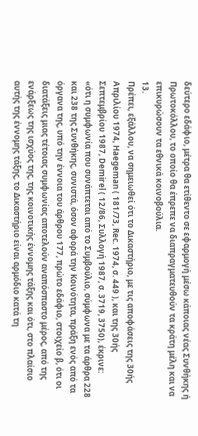δεύτερο εδάφιο, μέτρα θα ετίθεντο σε εφαρμογή μέσω κάποιας νέας Συνθήκης ή Πρωτοκόλλου, το οποίο θα έπρεπε να διαπραγματευθούν τα κράτη μέλη και να επικυρώσουν τα εθνικά κοινοβούλια.
13.
Πρέπει, εξάλλου, να σημειωθεί ότι το Δικαστήριο, με τις αποφάσεις της 30ής Απριλίου 1974, Haegeman ( 181/73, Rec. 1974, σ. 449 ), και της 30ής Σεπτεμβρίου 1987, Demirel ( 12/86, Συλλογή 1987, σ. 3719, 3750), έκρινε:
«ότι η συμφωνία που συνάπτεται από το Συμβούλιο, σύμφωνα με τα άρθρα 228 και 238 της Συνθήκης, συνιστά, όσον αφορά την Κοινότητα, πράξη ενός από τα όργανα της, υπό την έννοια του άρθρου 177, πρώτο εδάφιο, στοιχείο β, ότι οι διατάξεις μιας τέτοιας συμφωνίας αποτελούν αναπόσπαστο μέρος, από της ενάρξεως της ισχύος της, της κοινοτικής έννομης τάξης και ότι, στο πλαίσιο αυτής της έννομης τάξης, το Δικαστήριο είναι αρμόδιο κατά τη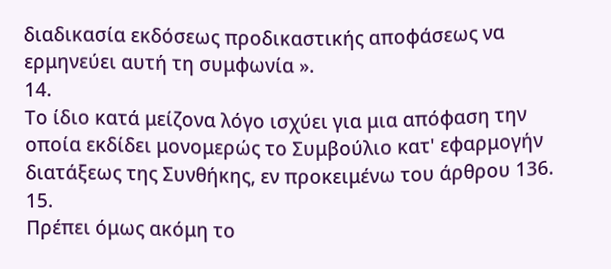διαδικασία εκδόσεως προδικαστικής αποφάσεως να ερμηνεύει αυτή τη συμφωνία ».
14.
Το ίδιο κατά μείζονα λόγο ισχύει για μια απόφαση την οποία εκδίδει μονομερώς το Συμβούλιο κατ' εφαρμογήν διατάξεως της Συνθήκης, εν προκειμένω του άρθρου 136.
15.
Πρέπει όμως ακόμη το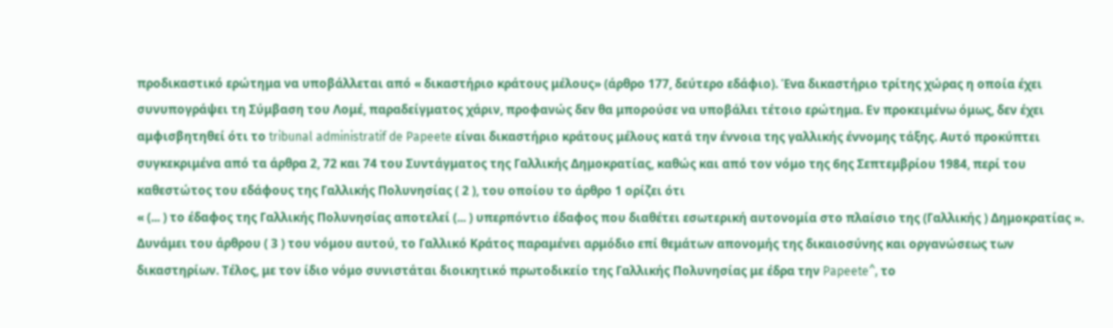προδικαστικό ερώτημα να υποβάλλεται από « δικαστήριο κράτους μέλους» (άρθρο 177, δεύτερο εδάφιο). Ένα δικαστήριο τρίτης χώρας η οποία έχει συνυπογράψει τη Σύμβαση του Λομέ, παραδείγματος χάριν, προφανώς δεν θα μπορούσε να υποβάλει τέτοιο ερώτημα. Εν προκειμένω όμως, δεν έχει αμφισβητηθεί ότι το tribunal administratif de Papeete είναι δικαστήριο κράτους μέλους κατά την έννοια της γαλλικής έννομης τάξης. Αυτό προκύπτει συγκεκριμένα από τα άρθρα 2, 72 και 74 του Συντάγματος της Γαλλικής Δημοκρατίας, καθώς και από τον νόμο της 6ης Σεπτεμβρίου 1984, περί του καθεστώτος του εδάφους της Γαλλικής Πολυνησίας ( 2 ), του οποίου το άρθρο 1 ορίζει ότι
« (... ) το έδαφος της Γαλλικής Πολυνησίας αποτελεί (... ) υπερπόντιο έδαφος που διαθέτει εσωτερική αυτονομία στο πλαίσιο της (Γαλλικής ) Δημοκρατίας ».
Δυνάμει του άρθρου ( 3 ) του νόμου αυτού, το Γαλλικό Κράτος παραμένει αρμόδιο επί θεμάτων απονομής της δικαιοσύνης και οργανώσεως των δικαστηρίων. Τέλος, με τον ίδιο νόμο συνιστάται διοικητικό πρωτοδικείο της Γαλλικής Πολυνησίας με έδρα την Papeete^, το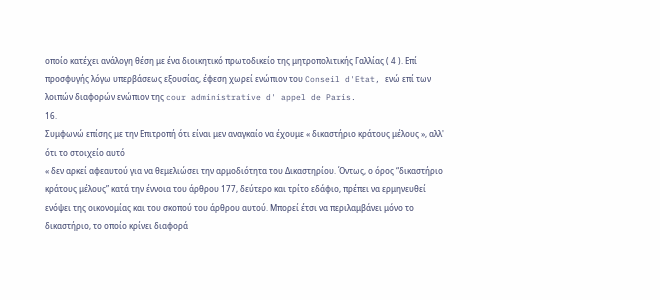οποίο κατέχει ανάλογη θέση με ένα διοικητικό πρωτοδικείο της μητροπολιτικής Γαλλίας ( 4 ). Επί προσφυγής λόγω υπερβάσεως εξουσίας, έφεση χωρεί ενώπιον του Conseil d'Etat, ενώ επί των λοιπών διαφορών ενώπιον της cour administrative d' appel de Paris.
16.
Συμφωνώ επίσης με την Επιτροπή ότι είναι μεν αναγκαίο να έχουμε « δικαστήριο κράτους μέλους », αλλ' ότι το στοιχείο αυτό
« δεν αρκεί αφεαυτού για να θεμελιώσει την αρμοδιότητα του Δικαστηρίου. Όντως, ο όρος “δικαστήριο κράτους μέλους” κατά την έννοια του άρθρου 177, δεύτερο και τρίτο εδάφιο, πρέπει να ερμηνευθεί ενόψει της οικονομίας και του σκοπού του άρθρου αυτού. Μπορεί έτσι να περιλαμβάνει μόνο το δικαστήριο, το οποίο κρίνει διαφορά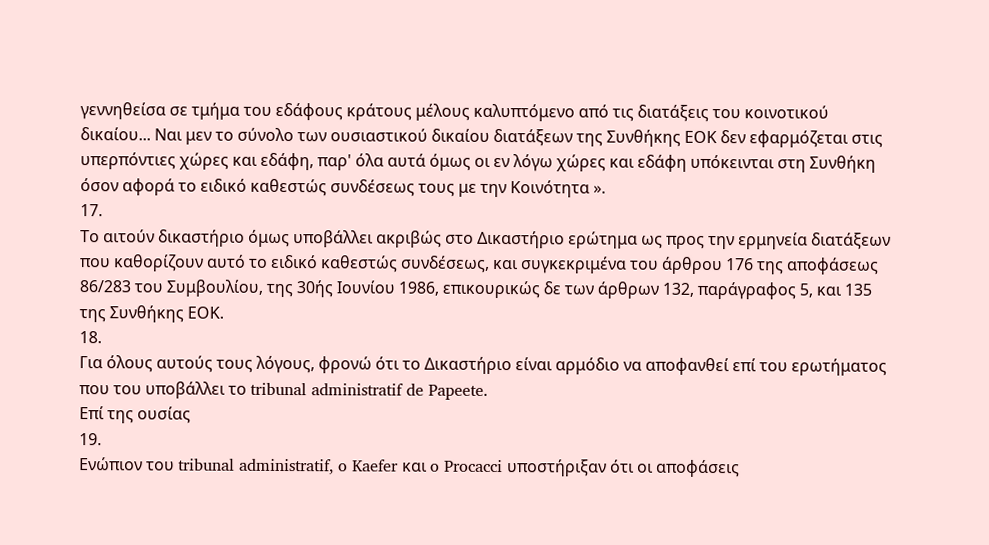γεννηθείσα σε τμήμα του εδάφους κράτους μέλους καλυπτόμενο από τις διατάξεις του κοινοτικού δικαίου... Ναι μεν το σύνολο των ουσιαστικού δικαίου διατάξεων της Συνθήκης ΕΟΚ δεν εφαρμόζεται στις υπερπόντιες χώρες και εδάφη, παρ' όλα αυτά όμως οι εν λόγω χώρες και εδάφη υπόκεινται στη Συνθήκη όσον αφορά το ειδικό καθεστώς συνδέσεως τους με την Κοινότητα ».
17.
Το αιτούν δικαστήριο όμως υποβάλλει ακριβώς στο Δικαστήριο ερώτημα ως προς την ερμηνεία διατάξεων που καθορίζουν αυτό το ειδικό καθεστώς συνδέσεως, και συγκεκριμένα του άρθρου 176 της αποφάσεως 86/283 του Συμβουλίου, της 30ής Ιουνίου 1986, επικουρικώς δε των άρθρων 132, παράγραφος 5, και 135 της Συνθήκης ΕΟΚ.
18.
Για όλους αυτούς τους λόγους, φρονώ ότι το Δικαστήριο είναι αρμόδιο να αποφανθεί επί του ερωτήματος που του υποβάλλει το tribunal administratif de Papeete.
Επί της ουσίας
19.
Ενώπιον του tribunal administratif, o Kaefer και o Procacci υποστήριξαν ότι οι αποφάσεις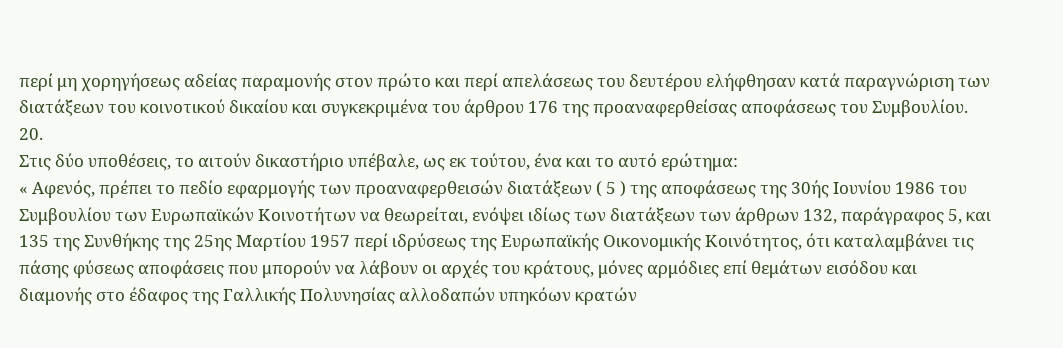περί μη χορηγήσεως αδείας παραμονής στον πρώτο και περί απελάσεως του δευτέρου ελήφθησαν κατά παραγνώριση των διατάξεων του κοινοτικού δικαίου και συγκεκριμένα του άρθρου 176 της προαναφερθείσας αποφάσεως του Συμβουλίου.
20.
Στις δύο υποθέσεις, το αιτούν δικαστήριο υπέβαλε, ως εκ τούτου, ένα και το αυτό ερώτημα:
« Αφενός, πρέπει το πεδίο εφαρμογής των προαναφερθεισών διατάξεων ( 5 ) της αποφάσεως της 30ής Ιουνίου 1986 του Συμβουλίου των Ευρωπαϊκών Κοινοτήτων να θεωρείται, ενόψει ιδίως των διατάξεων των άρθρων 132, παράγραφος 5, και 135 της Συνθήκης της 25ης Μαρτίου 1957 περί ιδρύσεως της Ευρωπαϊκής Οικονομικής Κοινότητος, ότι καταλαμβάνει τις πάσης φύσεως αποφάσεις που μπορούν να λάβουν οι αρχές του κράτους, μόνες αρμόδιες επί θεμάτων εισόδου και διαμονής στο έδαφος της Γαλλικής Πολυνησίας αλλοδαπών υπηκόων κρατών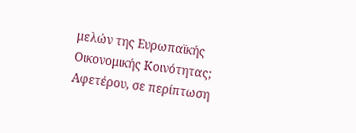μελών της Ευρωπαϊκής Οικονομικής Κοινότητας; Αφετέρου, σε περίπτωση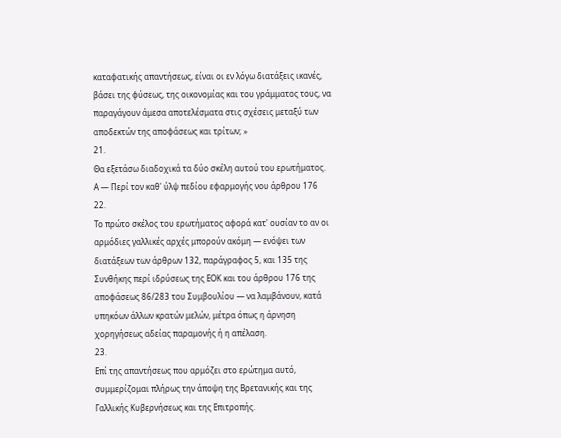καταφατικής απαντήσεως, είναι οι εν λόγω διατάξεις ικανές, βάσει της φύσεως, της οικονομίας και του γράμματος τους, να παραγάγουν άμεσα αποτελέσματα στις σχέσεις μεταξύ των αποδεκτών της αποφάσεως και τρίτων; »
21.
Θα εξετάσω διαδοχικά τα δύο σκέλη αυτού του ερωτήματος.
Α — Περί τον καθ' ύλψ πεδίου εφαρμογής νου άρθρου 176
22.
Το πρώτο σκέλος του ερωτήματος αφορά κατ' ουσίαν το αν οι αρμόδιες γαλλικές αρχές μπορούν ακόμη — ενόψει των διατάξεων των άρθρων 132, παράγραφος 5, και 135 της Συνθήκης περί ιδρύσεως της ΕΟΚ και του άρθρου 176 της αποφάσεως 86/283 του Συμβουλίου — να λαμβάνουν, κατά υπηκόων άλλων κρατών μελών, μέτρα όπως η άρνηση χορηγήσεως αδείας παραμονής ή η απέλαση.
23.
Επί της απαντήσεως που αρμόζει στο ερώτημα αυτό, συμμερίζομαι πλήρως την άποψη της Βρετανικής και της Γαλλικής Κυβερνήσεως και της Επιτροπής.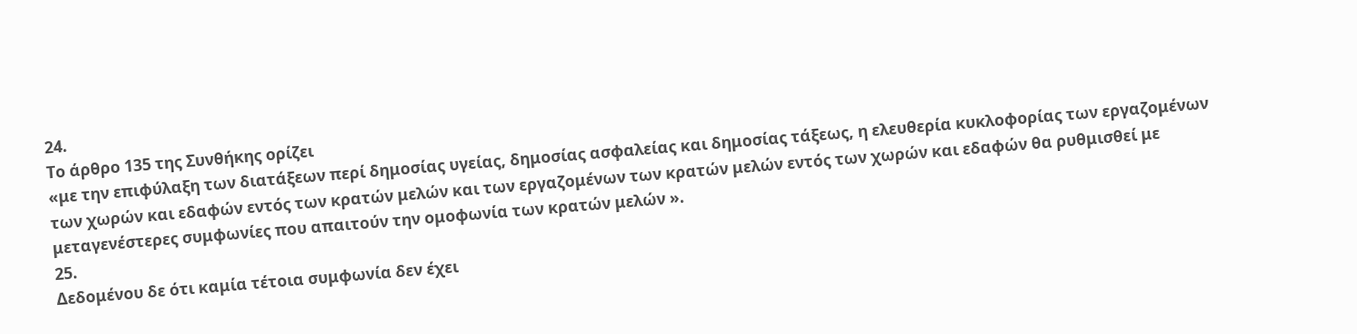24.
Το άρθρο 135 της Συνθήκης ορίζει
«με την επιφύλαξη των διατάξεων περί δημοσίας υγείας, δημοσίας ασφαλείας και δημοσίας τάξεως, η ελευθερία κυκλοφορίας των εργαζομένων των χωρών και εδαφών εντός των κρατών μελών και των εργαζομένων των κρατών μελών εντός των χωρών και εδαφών θα ρυθμισθεί με μεταγενέστερες συμφωνίες που απαιτούν την ομοφωνία των κρατών μελών ».
25.
Δεδομένου δε ότι καμία τέτοια συμφωνία δεν έχει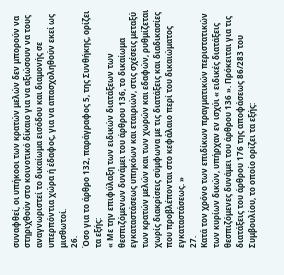συναφθεί, οι υπήκοοι των κρατών μελών δεν μπορούν να στηριχθούν στο κοινοτικό δίκαιο για να αξιώσουν να τους αναγνωριστεί το δικαίωμα εισόδου και διαμονής σε υπερπόντια χώρα ή έδαφος, για να απασχοληθούν εκεί ως μισθωτοί.
26.
Όσο για το άρθρο 132, παράγραφος 5, της Συνθήκης, ορίζει τα εξής:
« Με την επιφύλαξη των ειδικών διατάξεων των θεσπιζόμενων δυνάμει του άρθρου 136, το δικαίωμα εγκαταστάσεως υπηκόων και εταιριών, στις σχέσεις μεταξύ των κρατών μελών και των χωρών και εδαφών, ρυθμίζεται χωρίς διακρίσεις σύμφωνα με τις διατάξεις και διαδικασίες που προβλέπονται στο κεφάλαιο περί του δικαιώματος εγκαταστάσεως. »
27.
Κατά τον χρόνο των επιδίκων πραγματικών περιστατικών των κυρίων δικών, υπήρχαν εν ισχύι « ειδικές διατάξεις θεσπιζόμενες δυνάμει του άρθρου 136 ». Πρόκειται για τις διατάξεις του άρθρου 176 της αποφάσεως 86/283 του Συμβουλίου, το οποίο ορίζει τα εξής: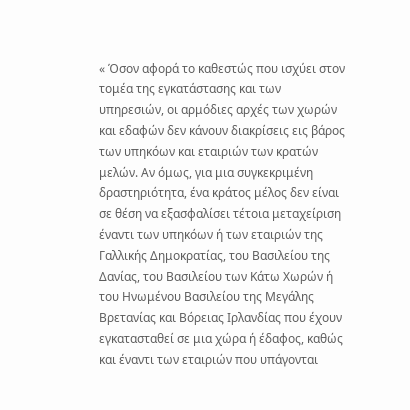« Όσον αφορά το καθεστώς που ισχύει στον τομέα της εγκατάστασης και των υπηρεσιών, οι αρμόδιες αρχές των χωρών και εδαφών δεν κάνουν διακρίσεις εις βάρος των υπηκόων και εταιριών των κρατών μελών. Αν όμως, για μια συγκεκριμένη δραστηριότητα, ένα κράτος μέλος δεν είναι σε θέση να εξασφαλίσει τέτοια μεταχείριση έναντι των υπηκόων ή των εταιριών της Γαλλικής Δημοκρατίας, του Βασιλείου της Δανίας, του Βασιλείου των Κάτω Χωρών ή του Ηνωμένου Βασιλείου της Μεγάλης Βρετανίας και Βόρειας Ιρλανδίας που έχουν εγκατασταθεί σε μια χώρα ή έδαφος, καθώς και έναντι των εταιριών που υπάγονται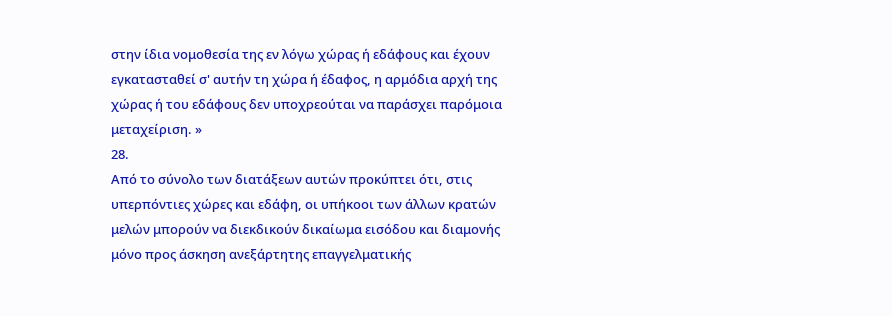στην ίδια νομοθεσία της εν λόγω χώρας ή εδάφους και έχουν εγκατασταθεί σ' αυτήν τη χώρα ή έδαφος, η αρμόδια αρχή της χώρας ή του εδάφους δεν υποχρεούται να παράσχει παρόμοια μεταχείριση. »
28.
Από το σύνολο των διατάξεων αυτών προκύπτει ότι, στις υπερπόντιες χώρες και εδάφη, οι υπήκοοι των άλλων κρατών μελών μπορούν να διεκδικούν δικαίωμα εισόδου και διαμονής μόνο προς άσκηση ανεξάρτητης επαγγελματικής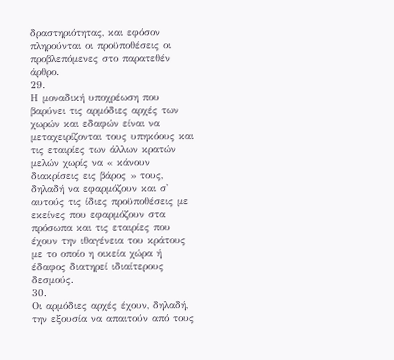δραστηριότητας, και εφόσον πληρούνται οι προϋποθέσεις οι προβλεπόμενες στο παρατεθέν άρθρο.
29.
Η μοναδική υποχρέωση που βαρύνει τις αρμόδιες αρχές των χωρών και εδαφών είναι να μεταχειρίζονται τους υπηκόους και τις εταιρίες των άλλων κρατών μελών χωρίς να « κάνουν διακρίσεις εις βάρος » τους, δηλαδή να εφαρμόζουν και σ' αυτούς τις ίδιες προϋποθέσεις με εκείνες που εφαρμόζουν στα πρόσωπα και τις εταιρίες που έχουν την ιθαγένεια του κράτους με το οποίο η οικεία χώρα ή έδαφος διατηρεί ιδιαίτερους δεσμούς.
30.
Οι αρμόδιες αρχές έχουν, δηλαδή, την εξουσία να απαιτούν από τους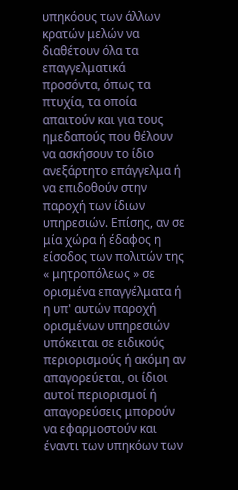υπηκόους των άλλων κρατών μελών να διαθέτουν όλα τα επαγγελματικά προσόντα, όπως τα πτυχία, τα οποία απαιτούν και για τους ημεδαπούς που θέλουν να ασκήσουν το ίδιο ανεξάρτητο επάγγελμα ή να επιδοθούν στην παροχή των ίδιων υπηρεσιών. Επίσης, αν σε μία χώρα ή έδαφος η είσοδος των πολιτών της « μητροπόλεως » σε ορισμένα επαγγέλματα ή η υπ' αυτών παροχή ορισμένων υπηρεσιών υπόκειται σε ειδικούς περιορισμούς ή ακόμη αν απαγορεύεται, οι ίδιοι αυτοί περιορισμοί ή απαγορεύσεις μπορούν να εφαρμοστούν και έναντι των υπηκόων των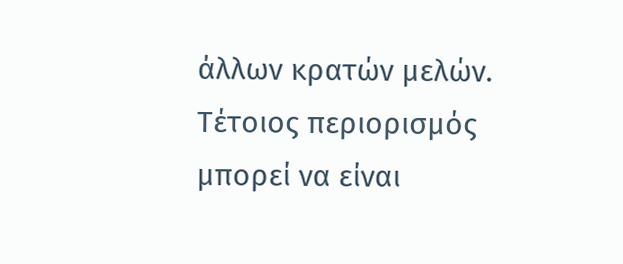άλλων κρατών μελών. Τέτοιος περιορισμός μπορεί να είναι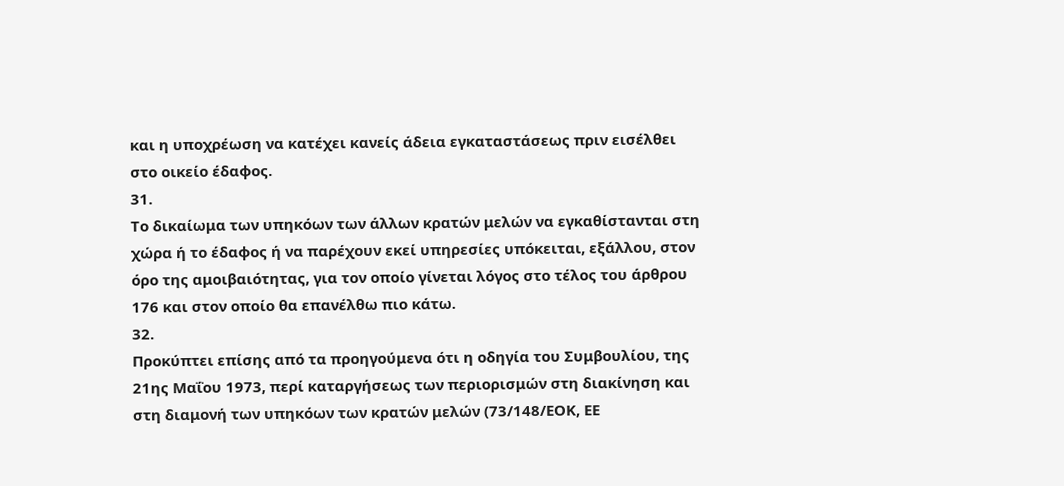και η υποχρέωση να κατέχει κανείς άδεια εγκαταστάσεως πριν εισέλθει στο οικείο έδαφος.
31.
Το δικαίωμα των υπηκόων των άλλων κρατών μελών να εγκαθίστανται στη χώρα ή το έδαφος ή να παρέχουν εκεί υπηρεσίες υπόκειται, εξάλλου, στον όρο της αμοιβαιότητας, για τον οποίο γίνεται λόγος στο τέλος του άρθρου 176 και στον οποίο θα επανέλθω πιο κάτω.
32.
Προκύπτει επίσης από τα προηγούμενα ότι η οδηγία του Συμβουλίου, της 21ης Μαΐου 1973, περί καταργήσεως των περιορισμών στη διακίνηση και στη διαμονή των υπηκόων των κρατών μελών (73/148/ΕΟΚ, ΕΕ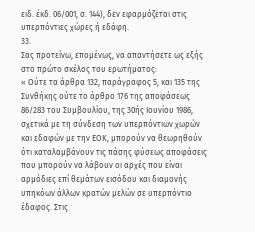ειδ. έκδ. 06/001, σ. 144), δεν εφαρμόζεται στις υπερπόντιες χώρες ή εδάφη.
33.
Σας προτείνω, επομένως, να απαντήσετε ως εξής στο πρώτο σκέλος του ερωτήματος:
« Ούτε τα άρθρα 132, παράγραφος 5, και 135 της Συνθήκης ούτε το άρθρο 176 της αποφάσεως 86/283 του Συμβουλίου, της 30ής Ιουνίου 1986, σχετικά με τη σύνδεση των υπερπόντιων χωρών και εδαφών με την ΕΟΚ, μπορούν να θεωρηθούν ότι καταλαμβάνουν τις πάσης φύσεως αποφάσεις που μπορούν να λάβουν οι αρχές που είναι αρμόδιες επί θεμάτων εισόδου και διαμονής υπηκόων άλλων κρατών μελών σε υπερπόντιο έδαφος. Στις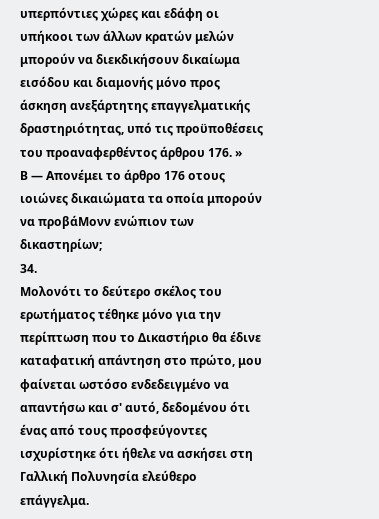υπερπόντιες χώρες και εδάφη οι υπήκοοι των άλλων κρατών μελών μπορούν να διεκδικήσουν δικαίωμα εισόδου και διαμονής μόνο προς άσκηση ανεξάρτητης επαγγελματικής δραστηριότητας, υπό τις προϋποθέσεις του προαναφερθέντος άρθρου 176. »
Β — Απονέμει το άρθρο 176 οτους ιοιώνες δικαιώματα τα οποία μπορούν να προβάΜονν ενώπιον των δικαστηρίων;
34.
Μολονότι το δεύτερο σκέλος του ερωτήματος τέθηκε μόνο για την περίπτωση που το Δικαστήριο θα έδινε καταφατική απάντηση στο πρώτο, μου φαίνεται ωστόσο ενδεδειγμένο να απαντήσω και σ' αυτό, δεδομένου ότι ένας από τους προσφεύγοντες ισχυρίστηκε ότι ήθελε να ασκήσει στη Γαλλική Πολυνησία ελεύθερο επάγγελμα.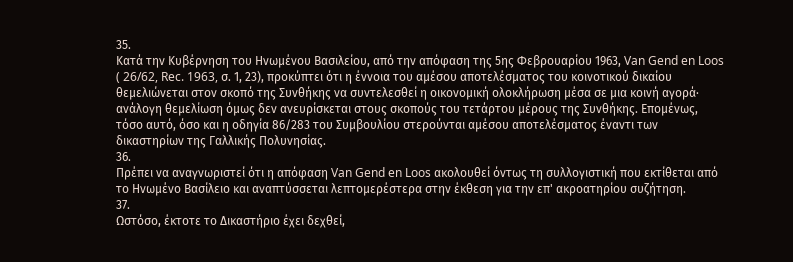35.
Κατά την Κυβέρνηση του Ηνωμένου Βασιλείου, από την απόφαση της 5ης Φεβρουαρίου 1963, Van Gend en Loos ( 26/62, Rec. 1963, σ. 1, 23), προκύπτει ότι η έννοια του αμέσου αποτελέσματος του κοινοτικού δικαίου θεμελιώνεται στον σκοπό της Συνθήκης να συντελεσθεί η οικονομική ολοκλήρωση μέσα σε μια κοινή αγορά· ανάλογη θεμελίωση όμως δεν ανευρίσκεται στους σκοπούς του τετάρτου μέρους της Συνθήκης. Επομένως, τόσο αυτό, όσο και η οδηγία 86/283 του Συμβουλίου στερούνται αμέσου αποτελέσματος έναντι των δικαστηρίων της Γαλλικής Πολυνησίας.
36.
Πρέπει να αναγνωριστεί ότι η απόφαση Van Gend en Loos ακολουθεί όντως τη συλλογιστική που εκτίθεται από το Ηνωμένο Βασίλειο και αναπτύσσεται λεπτομερέστερα στην έκθεση για την επ' ακροατηρίου συζήτηση.
37.
Ωστόσο, έκτοτε το Δικαστήριο έχει δεχθεί,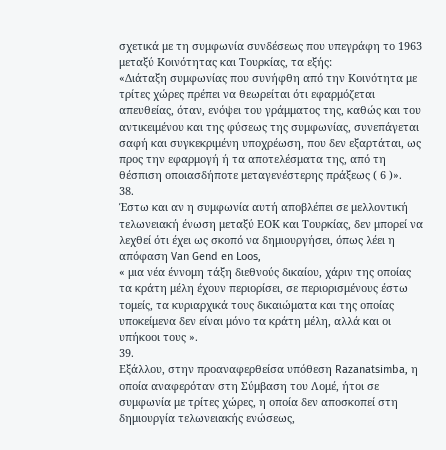σχετικά με τη συμφωνία συνδέσεως που υπεγράφη το 1963 μεταξύ Κοινότητας και Τουρκίας, τα εξής:
«Διάταξη συμφωνίας που συνήφθη από την Κοινότητα με τρίτες χώρες πρέπει να θεωρείται ότι εφαρμόζεται απευθείας, όταν, ενόψει του γράμματος της, καθώς και του αντικειμένου και της φύσεως της συμφωνίας, συνεπάγεται σαφή και συγκεκριμένη υποχρέωση, που δεν εξαρτάται, ως προς την εφαρμογή ή τα αποτελέσματα της, από τη θέσπιση οποιασδήποτε μεταγενέστερης πράξεως ( 6 )».
38.
Έστω και αν η συμφωνία αυτή αποβλέπει σε μελλοντική τελωνειακή ένωση μεταξύ ΕΟΚ και Τουρκίας, δεν μπορεί να λεχθεί ότι έχει ως σκοπό να δημιουργήσει, όπως λέει η απόφαση Van Gend en Loos,
« μια νέα έννομη τάξη διεθνούς δικαίου, χάριν της οποίας τα κράτη μέλη έχουν περιορίσει, σε περιορισμένους έστω τομείς, τα κυριαρχικά τους δικαιώματα και της οποίας υποκείμενα δεν είναι μόνο τα κράτη μέλη, αλλά και οι υπήκοοι τους ».
39.
Εξάλλου, στην προαναφερθείσα υπόθεση Razanatsimba, η οποία αναφερόταν στη Σύμβαση του Λομέ, ήτοι σε συμφωνία με τρίτες χώρες, η οποία δεν αποσκοπεί στη δημιουργία τελωνειακής ενώσεως,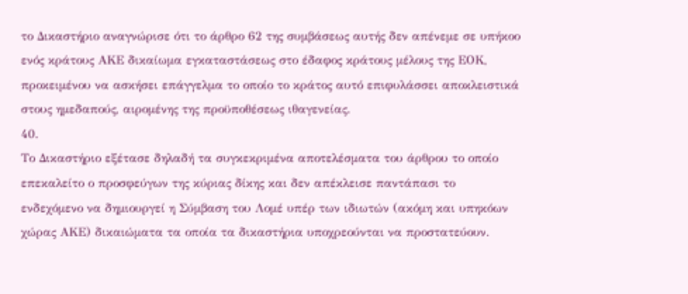το Δικαστήριο αναγνώρισε ότι το άρθρο 62 της συμβάσεως αυτής δεν απένεμε σε υπήκοο ενός κράτους ΑΚΕ δικαίωμα εγκαταστάσεως στο έδαφος κράτους μέλους της ΕΟΚ, προκειμένου να ασκήσει επάγγελμα το οποίο το κράτος αυτό επιφυλάσσει αποκλειστικά στους ημεδαπούς, αιρομένης της προϋποθέσεως ιθαγενείας.
40.
Το Δικαστήριο εξέτασε δηλαδή τα συγκεκριμένα αποτελέσματα του άρθρου το οποίο επεκαλείτο ο προσφεύγων της κύριας δίκης και δεν απέκλεισε παντάπασι το ενδεχόμενο να δημιουργεί η Σύμβαση του Λομέ υπέρ των ιδιωτών (ακόμη και υπηκόων χώρας ΑΚΕ) δικαιώματα τα οποία τα δικαστήρια υποχρεούνται να προστατεύουν.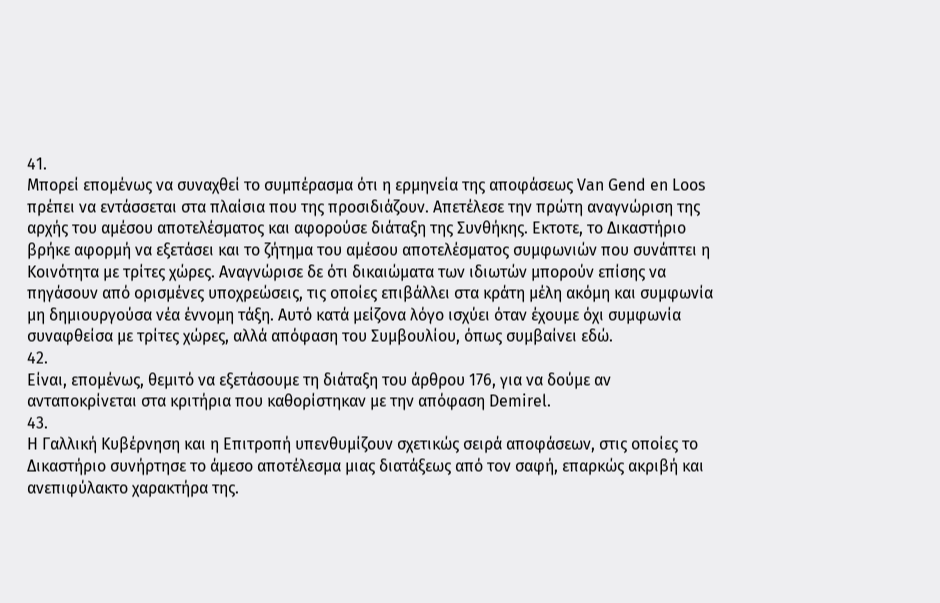41.
Μπορεί επομένως να συναχθεί το συμπέρασμα ότι η ερμηνεία της αποφάσεως Van Gend en Loos πρέπει να εντάσσεται στα πλαίσια που της προσιδιάζουν. Απετέλεσε την πρώτη αναγνώριση της αρχής του αμέσου αποτελέσματος και αφορούσε διάταξη της Συνθήκης. Εκτοτε, το Δικαστήριο βρήκε αφορμή να εξετάσει και το ζήτημα του αμέσου αποτελέσματος συμφωνιών που συνάπτει η Κοινότητα με τρίτες χώρες. Αναγνώρισε δε ότι δικαιώματα των ιδιωτών μπορούν επίσης να πηγάσουν από ορισμένες υποχρεώσεις, τις οποίες επιβάλλει στα κράτη μέλη ακόμη και συμφωνία μη δημιουργούσα νέα έννομη τάξη. Αυτό κατά μείζονα λόγο ισχύει όταν έχουμε όχι συμφωνία συναφθείσα με τρίτες χώρες, αλλά απόφαση του Συμβουλίου, όπως συμβαίνει εδώ.
42.
Είναι, επομένως, θεμιτό να εξετάσουμε τη διάταξη του άρθρου 176, για να δούμε αν ανταποκρίνεται στα κριτήρια που καθορίστηκαν με την απόφαση Demirel.
43.
Η Γαλλική Κυβέρνηση και η Επιτροπή υπενθυμίζουν σχετικώς σειρά αποφάσεων, στις οποίες το Δικαστήριο συνήρτησε το άμεσο αποτέλεσμα μιας διατάξεως από τον σαφή, επαρκώς ακριβή και ανεπιφύλακτο χαρακτήρα της.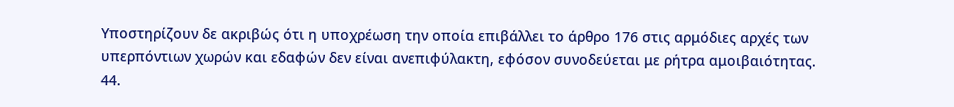Υποστηρίζουν δε ακριβώς ότι η υποχρέωση την οποία επιβάλλει το άρθρο 176 στις αρμόδιες αρχές των υπερπόντιων χωρών και εδαφών δεν είναι ανεπιφύλακτη, εφόσον συνοδεύεται με ρήτρα αμοιβαιότητας.
44.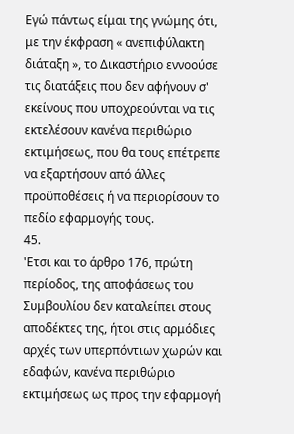Εγώ πάντως είμαι της γνώμης ότι, με την έκφραση « ανεπιφύλακτη διάταξη », το Δικαστήριο εννοούσε τις διατάξεις που δεν αφήνουν σ' εκείνους που υποχρεούνται να τις εκτελέσουν κανένα περιθώριο εκτιμήσεως, που θα τους επέτρεπε να εξαρτήσουν από άλλες προϋποθέσεις ή να περιορίσουν το πεδίο εφαρμογής τους.
45.
'Ετσι και το άρθρο 176, πρώτη περίοδος, της αποφάσεως του Συμβουλίου δεν καταλείπει στους αποδέκτες της, ήτοι στις αρμόδιες αρχές των υπερπόντιων χωρών και εδαφών, κανένα περιθώριο εκτιμήσεως ως προς την εφαρμογή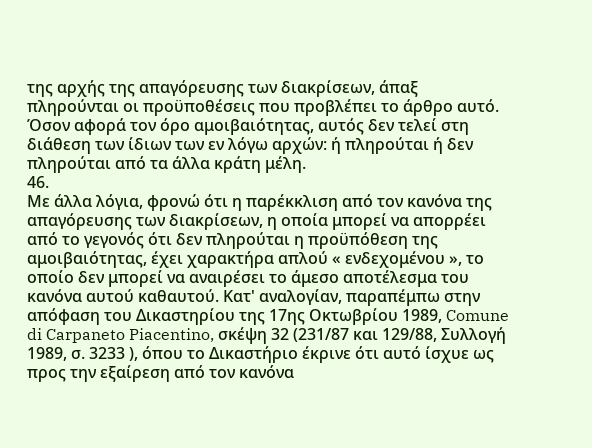της αρχής της απαγόρευσης των διακρίσεων, άπαξ πληρούνται οι προϋποθέσεις που προβλέπει το άρθρο αυτό. Όσον αφορά τον όρο αμοιβαιότητας, αυτός δεν τελεί στη διάθεση των ίδιων των εν λόγω αρχών: ή πληρούται ή δεν πληρούται από τα άλλα κράτη μέλη.
46.
Με άλλα λόγια, φρονώ ότι η παρέκκλιση από τον κανόνα της απαγόρευσης των διακρίσεων, η οποία μπορεί να απορρέει από το γεγονός ότι δεν πληρούται η προϋπόθεση της αμοιβαιότητας, έχει χαρακτήρα απλού « ενδεχομένου », το οποίο δεν μπορεί να αναιρέσει το άμεσο αποτέλεσμα του κανόνα αυτού καθαυτού. Κατ' αναλογίαν, παραπέμπω στην απόφαση του Δικαστηρίου της 17ης Οκτωβρίου 1989, Comune di Carpaneto Piacentino, σκέψη 32 (231/87 και 129/88, Συλλογή 1989, σ. 3233 ), όπου το Δικαστήριο έκρινε ότι αυτό ίσχυε ως προς την εξαίρεση από τον κανόνα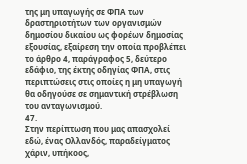της μη υπαγωγής σε ΦΠΑ των δραστηριοτήτων των οργανισμών δημοσίου δικαίου ως φορέων δημοσίας εξουσίας, εξαίρεση την οποία προβλέπει το άρθρο 4, παράγραφος 5, δεύτερο εδάφιο, της έκτης οδηγίας ΦΠΑ, στις περιπτώσεις στις οποίες η μη υπαγωγή θα οδηγούσε σε σημαντική στρέβλωση του ανταγωνισμού.
47.
Στην περίπτωση που μας απασχολεί εδώ, ένας Ολλανδός, παραδείγματος χάριν, υπήκοος,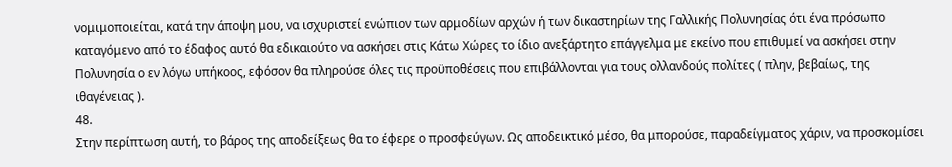νομιμοποιείται, κατά την άποψη μου, να ισχυριστεί ενώπιον των αρμοδίων αρχών ή των δικαστηρίων της Γαλλικής Πολυνησίας ότι ένα πρόσωπο καταγόμενο από το έδαφος αυτό θα εδικαιούτο να ασκήσει στις Κάτω Χώρες το ίδιο ανεξάρτητο επάγγελμα με εκείνο που επιθυμεί να ασκήσει στην Πολυνησία ο εν λόγω υπήκοος, εφόσον θα πληρούσε όλες τις προϋποθέσεις που επιβάλλονται για τους ολλανδούς πολίτες ( πλην, βεβαίως, της ιθαγένειας ).
48.
Στην περίπτωση αυτή, το βάρος της αποδείξεως θα το έφερε ο προσφεύγων. Ως αποδεικτικό μέσο, θα μπορούσε, παραδείγματος χάριν, να προσκομίσει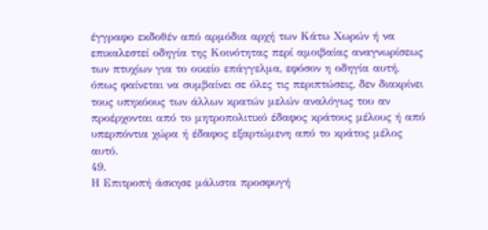έγγραφο εκδοθέν από αρμόδια αρχή των Κάτω Χωρών ή να επικαλεστεί οδηγία της Κοινότητας περί αμοιβαίας αναγνωρίσεως των πτυχίων για το οικείο επάγγελμα, εφόσον η οδηγία αυτή, όπως φαίνεται να συμβαίνει σε όλες τις περιπτώσεις, δεν διακρίνει τους υπηκόους των άλλων κρατών μελών αναλόγως του αν προέρχονται από το μητροπολιτικό έδαφος κράτους μέλους ή από υπερπόντια χώρα ή έδαφος εξαρτώμενη από το κράτος μέλος αυτό.
49.
Η Επιτροπή άσκησε μάλιστα προσφυγή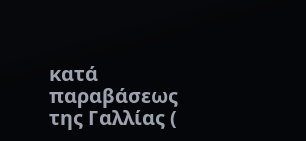κατά παραβάσεως της Γαλλίας (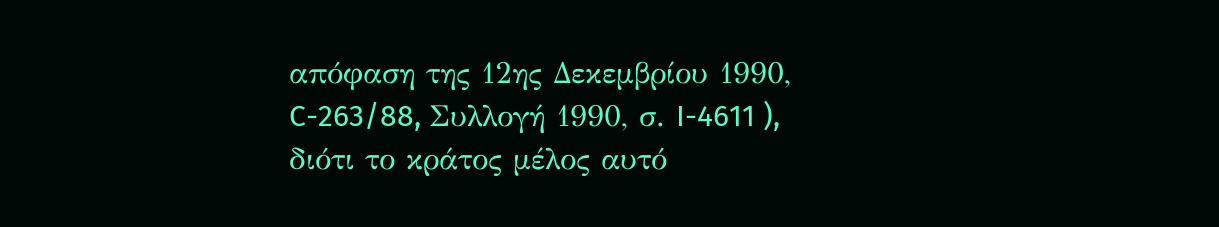απόφαση της 12ης Δεκεμβρίου 1990, C-263/88, Συλλογή 1990, σ. I-4611 ), διότι το κράτος μέλος αυτό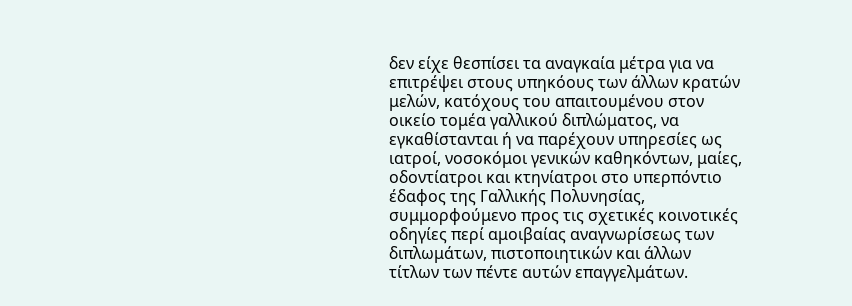δεν είχε θεσπίσει τα αναγκαία μέτρα για να επιτρέψει στους υπηκόους των άλλων κρατών μελών, κατόχους του απαιτουμένου στον οικείο τομέα γαλλικού διπλώματος, να εγκαθίστανται ή να παρέχουν υπηρεσίες ως ιατροί, νοσοκόμοι γενικών καθηκόντων, μαίες, οδοντίατροι και κτηνίατροι στο υπερπόντιο έδαφος της Γαλλικής Πολυνησίας, συμμορφούμενο προς τις σχετικές κοινοτικές οδηγίες περί αμοιβαίας αναγνωρίσεως των διπλωμάτων, πιστοποιητικών και άλλων τίτλων των πέντε αυτών επαγγελμάτων.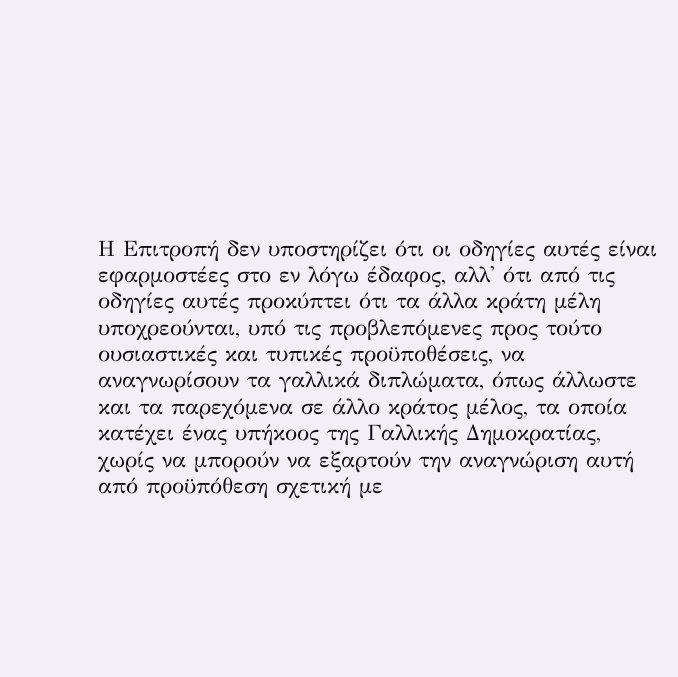Η Επιτροπή δεν υποστηρίζει ότι οι οδηγίες αυτές είναι εφαρμοστέες στο εν λόγω έδαφος, αλλ' ότι από τις οδηγίες αυτές προκύπτει ότι τα άλλα κράτη μέλη υποχρεούνται, υπό τις προβλεπόμενες προς τούτο ουσιαστικές και τυπικές προϋποθέσεις, να αναγνωρίσουν τα γαλλικά διπλώματα, όπως άλλωστε και τα παρεχόμενα σε άλλο κράτος μέλος, τα οποία κατέχει ένας υπήκοος της Γαλλικής Δημοκρατίας, χωρίς να μπορούν να εξαρτούν την αναγνώριση αυτή από προϋπόθεση σχετική με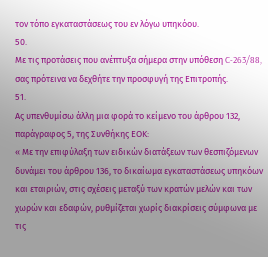τον τόπο εγκαταστάσεως του εν λόγω υπηκόου.
50.
Με τις προτάσεις που ανέπτυξα σήμερα στην υπόθεση C-263/88, σας πρότεινα να δεχθήτε την προσφυγή της Επιτροπής.
51.
Ας υπενθυμίσω άλλη μια φορά το κείμενο του άρθρου 132, παράγραφος 5, της Συνθήκης ΕΟΚ:
« Με την επιφύλαξη των ειδικών διατάξεων των θεσπιζόμενων δυνάμει του άρθρου 136, το δικαίωμα εγκαταστάσεως υπηκόων και εταιριών, στις σχέσεις μεταξύ των κρατών μελών και των χωρών και εδαφών, ρυθμίζεται χωρίς διακρίσεις σύμφωνα με τις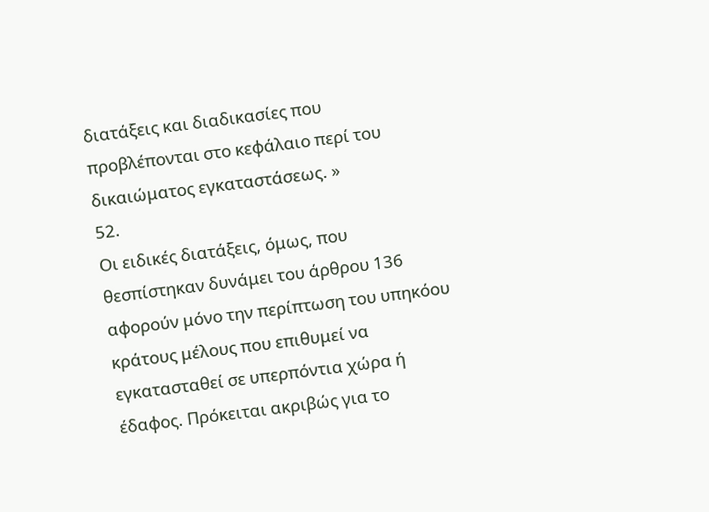διατάξεις και διαδικασίες που προβλέπονται στο κεφάλαιο περί του δικαιώματος εγκαταστάσεως. »
52.
Οι ειδικές διατάξεις, όμως, που θεσπίστηκαν δυνάμει του άρθρου 136 αφορούν μόνο την περίπτωση του υπηκόου κράτους μέλους που επιθυμεί να εγκατασταθεί σε υπερπόντια χώρα ή έδαφος. Πρόκειται ακριβώς για το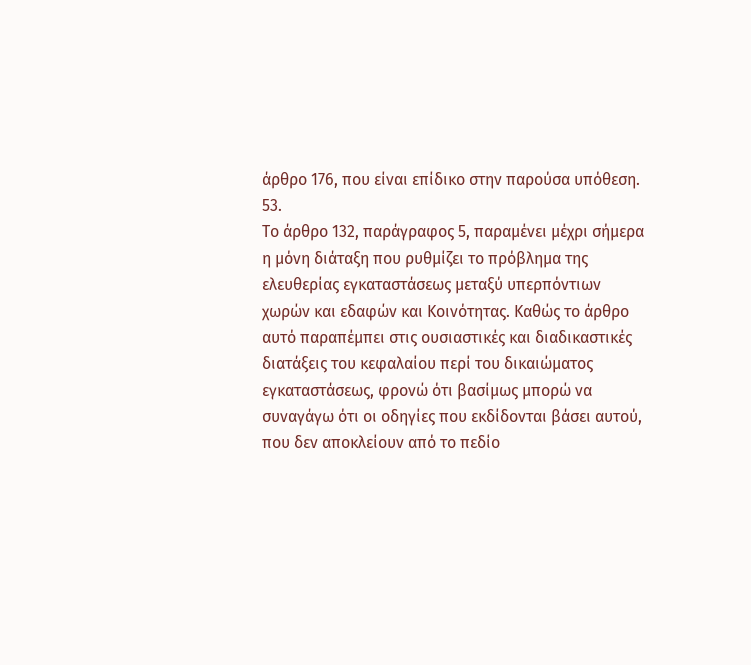άρθρο 176, που είναι επίδικο στην παρούσα υπόθεση.
53.
Το άρθρο 132, παράγραφος 5, παραμένει μέχρι σήμερα η μόνη διάταξη που ρυθμίζει το πρόβλημα της ελευθερίας εγκαταστάσεως μεταξύ υπερπόντιων χωρών και εδαφών και Κοινότητας. Καθώς το άρθρο αυτό παραπέμπει στις ουσιαστικές και διαδικαστικές διατάξεις του κεφαλαίου περί του δικαιώματος εγκαταστάσεως, φρονώ ότι βασίμως μπορώ να συναγάγω ότι οι οδηγίες που εκδίδονται βάσει αυτού, που δεν αποκλείουν από το πεδίο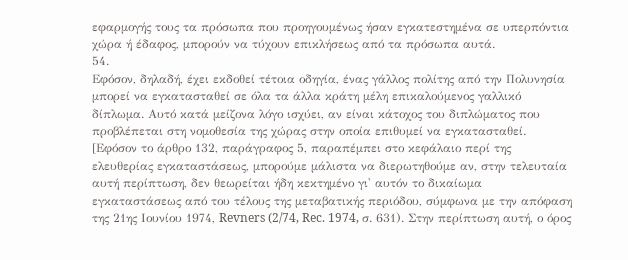εφαρμογής τους τα πρόσωπα που προηγουμένως ήσαν εγκατεστημένα σε υπερπόντια χώρα ή έδαφος, μπορούν να τύχουν επικλήσεως από τα πρόσωπα αυτά.
54.
Εφόσον, δηλαδή, έχει εκδοθεί τέτοια οδηγία, ένας γάλλος πολίτης από την Πολυνησία μπορεί να εγκατασταθεί σε όλα τα άλλα κράτη μέλη επικαλούμενος γαλλικό δίπλωμα. Αυτό κατά μείζονα λόγο ισχύει, αν είναι κάτοχος του διπλώματος που προβλέπεται στη νομοθεσία της χώρας στην οποία επιθυμεί να εγκατασταθεί. [Εφόσον το άρθρο 132, παράγραφος 5, παραπέμπει στο κεφάλαιο περί της ελευθερίας εγκαταστάσεως, μπορούμε μάλιστα να διερωτηθούμε αν, στην τελευταία αυτή περίπτωση, δεν θεωρείται ήδη κεκτημένο γι' αυτόν το δικαίωμα εγκαταστάσεως από του τέλους της μεταβατικής περιόδου, σύμφωνα με την απόφαση της 21ης Ιουνίου 1974, Revners (2/74, Rec. 1974, σ. 631). Στην περίπτωση αυτή, ο όρος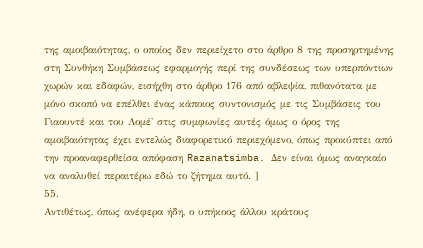της αμοιβαιότητας, ο οποίος δεν περιείχετο στο άρθρο 8 της προσηρτημένης στη Συνθήκη Συμβάσεως εφαρμογής περί της συνδέσεως των υπερπόντιων χωρών και εδαφών, εισήχθη στο άρθρο 176 από αβλεψία, πιθανότατα με μόνο σκοπό να επέλθει ένας κάποιος συντονισμός με τις Συμβάσεις του Γιαουντέ και του Λομέ' στις συμφωνίες αυτές όμως ο όρος της αμοιβαιότητας έχει εντελώς διαφορετικό περιεχόμενο, όπως προκύπτει από την προαναφερθείσα απόφαση Razanatsimba. Δεν είναι όμως αναγκαίο να αναλυθεί περαιτέρω εδώ το ζήτημα αυτό. ]
55.
Αντιθέτως, όπως ανέφερα ήδη, ο υπήκοος άλλου κράτους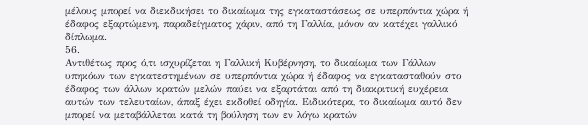μέλους μπορεί να διεκδικήσει το δικαίωμα της εγκαταστάσεως σε υπερπόντια χώρα ή έδαφος εξαρτώμενη, παραδείγματος χάριν, από τη Γαλλία, μόνον αν κατέχει γαλλικό δίπλωμα.
56.
Αντιθέτως προς ό,τι ισχυρίζεται η Γαλλική Κυβέρνηση, το δικαίωμα των Γάλλων υπηκόων των εγκατεστημένων σε υπερπόντια χώρα ή έδαφος να εγκατασταθούν στο έδαφος των άλλων κρατών μελών παύει να εξαρτάται από τη διακριτική ευχέρεια αυτών των τελευταίων, άπαξ έχει εκδοθεί οδηγία. Ειδικότερα, το δικαίωμα αυτό δεν μπορεί να μεταβάλλεται κατά τη βούληση των εν λόγω κρατών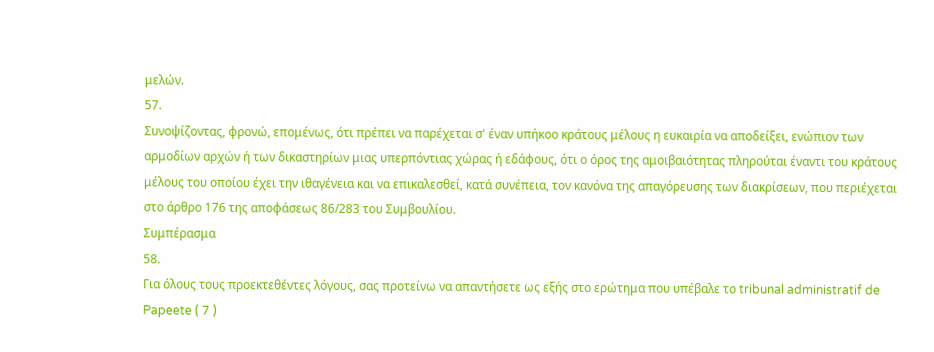μελών.
57.
Συνοψίζοντας, φρονώ, επομένως, ότι πρέπει να παρέχεται σ' έναν υπήκοο κράτους μέλους η ευκαιρία να αποδείξει, ενώπιον των αρμοδίων αρχών ή των δικαστηρίων μιας υπερπόντιας χώρας ή εδάφους, ότι ο όρος της αμοιβαιότητας πληρούται έναντι του κράτους μέλους του οποίου έχει την ιθαγένεια και να επικαλεσθεί, κατά συνέπεια, τον κανόνα της απαγόρευσης των διακρίσεων, που περιέχεται στο άρθρο 176 της αποφάσεως 86/283 του Συμβουλίου.
Συμπέρασμα
58.
Για όλους τους προεκτεθέντες λόγους, σας προτείνω να απαντήσετε ως εξής στο ερώτημα που υπέβαλε το tribunal administratif de Papeete ( 7 )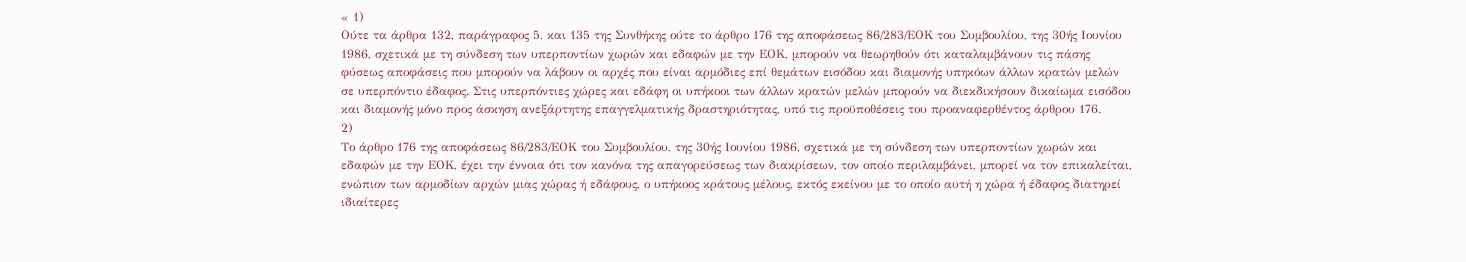« 1)
Ούτε τα άρθρα 132, παράγραφος 5, και 135 της Συνθήκης ούτε το άρθρο 176 της αποφάσεως 86/283/ΕΟΚ του Συμβουλίου, της 30ής Ιουνίου 1986, σχετικά με τη σύνδεση των υπερποντίων χωρών και εδαφών με την ΕΟΚ, μπορούν να θεωρηθούν ότι καταλαμβάνουν τις πάσης φύσεως αποφάσεις που μπορούν να λάβουν οι αρχές που είναι αρμόδιες επί θεμάτων εισόδου και διαμονής υπηκόων άλλων κρατών μελών σε υπερπόντιο έδαφος. Στις υπερπόντιες χώρες και εδάφη οι υπήκοοι των άλλων κρατών μελών μπορούν να διεκδικήσουν δικαίωμα εισόδου και διαμονής μόνο προς άσκηση ανεξάρτητης επαγγελματικής δραστηριότητας, υπό τις προϋποθέσεις του προαναφερθέντος άρθρου 176.
2)
Το άρθρο 176 της αποφάσεως 86/283/ΕΟΚ του Συμβουλίου, της 30ής Ιουνίου 1986, σχετικά με τη σύνδεση των υπερποντίων χωρών και εδαφών με την ΕΟΚ, έχει την έννοια ότι τον κανόνα της απαγορεύσεως των διακρίσεων, τον οποίο περιλαμβάνει, μπορεί να τον επικαλείται, ενώπιον των αρμοδίων αρχών μιας χώρας ή εδάφους, ο υπήκοος κράτους μέλους, εκτός εκείνου με το οποίο αυτή η χώρα ή έδαφος διατηρεί ιδιαίτερες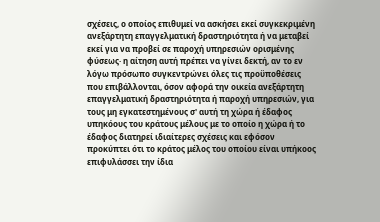σχέσεις, ο οποίος επιθυμεί να ασκήσει εκεί συγκεκριμένη ανεξάρτητη επαγγελματική δραστηριότητα ή να μεταβεί εκεί για να προβεί σε παροχή υπηρεσιών ορισμένης φύσεως· η αίτηση αυτή πρέπει να γίνει δεκτή, αν το εν λόγω πρόσωπο συγκεντρώνει όλες τις προϋποθέσεις που επιβάλλονται, όσον αφορά την οικεία ανεξάρτητη επαγγελματική δραστηριότητα ή παροχή υπηρεσιών, για τους μη εγκατεστημένους σ' αυτή τη χώρα ή έδαφος υπηκόους του κράτους μέλους με το οποίο η χώρα ή το έδαφος διατηρεί ιδιαίτερες σχέσεις και εφόσον προκύπτει ότι το κράτος μέλος του οποίου είναι υπήκοος επιφυλάσσει την ίδια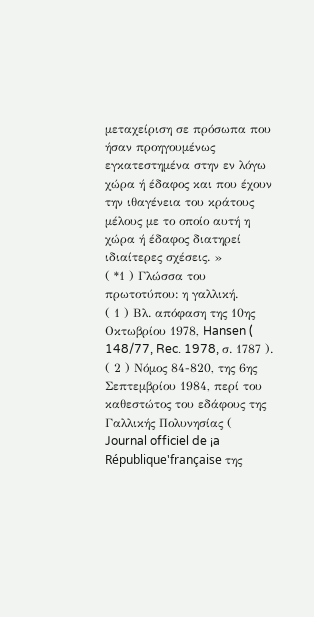μεταχείριση σε πρόσωπα που ήσαν προηγουμένως εγκατεστημένα στην εν λόγω χώρα ή έδαφος και που έχουν την ιθαγένεια του κράτους μέλους με το οποίο αυτή η χώρα ή έδαφος διατηρεί ιδιαίτερες σχέσεις. »
( *1 ) Γλώσσα του πρωτοτύπου: η γαλλική.
( 1 ) Βλ. απόφαση της 10ης Οκτωβρίου 1978, Hansen ( 148/77, Rec. 1978, σ. 1787 ).
( 2 ) Νόμος 84-820, της 6ης Σεπτεμβρίου 1984, περί του καθεστώτος του εδάφους της Γαλλικής Πολυνησίας ( Journal officiel de ¡a République'française της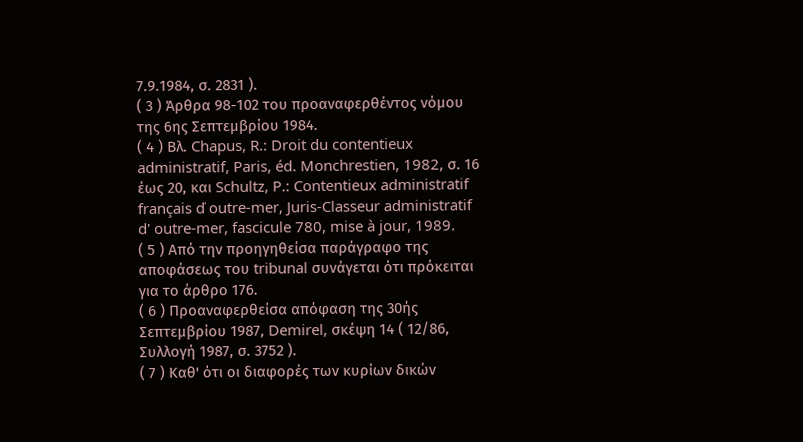7.9.1984, σ. 2831 ).
( 3 ) Άρθρα 98-102 του προαναφερθέντος νόμου της 6ης Σεπτεμβρίου 1984.
( 4 ) Βλ. Chapus, R.: Droit du contentieux administratif, Paris, éd. Monchrestien, 1982, σ. 16 έως 20, και Schultz, P.: Contentieux administratif français ď outre-mer, Juris-Classeur administratif d' outre-mer, fascicule 780, mise à jour, 1989.
( 5 ) Από την προηγηθείσα παράγραφο της αποφάσεως του tribunal συνάγεται ότι πρόκειται για το άρθρο 176.
( 6 ) Προαναφερθείσα απόφαση της 30ής Σεπτεμβρίου 1987, Demirel, σκέψη 14 ( 12/86, Συλλογή 1987, σ. 3752 ).
( 7 ) Καθ' ότι οι διαφορές των κυρίων δικών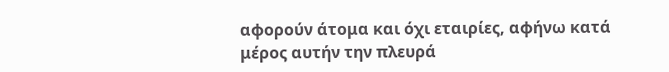αφορούν άτομα και όχι εταιρίες, αφήνω κατά μέρος αυτήν την πλευρά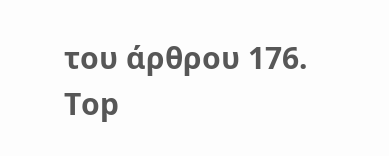του άρθρου 176.
Top